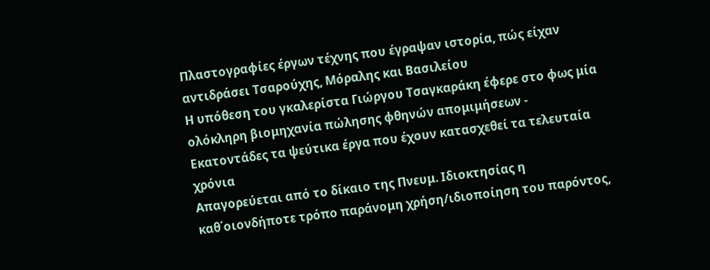Πλαστογραφίες έργων τέχνης που έγραψαν ιστορία, πώς είχαν αντιδράσει Τσαρούχης, Μόραλης και Βασιλείου
Η υπόθεση του γκαλερίστα Γιώργου Τσαγκαράκη έφερε στο φως μία ολόκληρη βιομηχανία πώλησης φθηνών απομιμήσεων - Εκατοντάδες τα ψεύτικα έργα που έχουν κατασχεθεί τα τελευταία χρόνια
Απαγορεύεται από το δίκαιο της Πνευμ. Ιδιοκτησίας η καθ΄οιονδήποτε τρόπο παράνομη χρήση/ιδιοποίηση του παρόντος,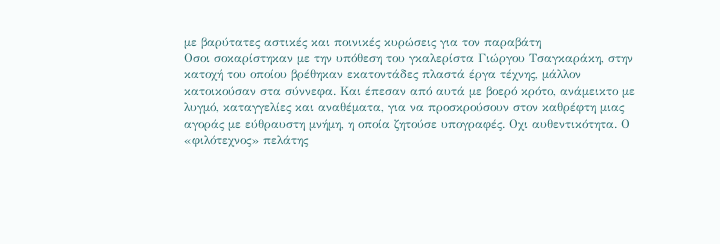με βαρύτατες αστικές και ποινικές κυρώσεις για τον παραβάτη
Οσοι σοκαρίστηκαν με την υπόθεση του γκαλερίστα Γιώργου Τσαγκαράκη, στην κατοχή του οποίου βρέθηκαν εκατοντάδες πλαστά έργα τέχνης, μάλλον κατοικούσαν στα σύννεφα. Και έπεσαν από αυτά με βοερό κρότο, ανάμεικτο με λυγμό, καταγγελίες και αναθέματα, για να προσκρούσουν στον καθρέφτη μιας αγοράς με εύθραυστη μνήμη, η οποία ζητούσε υπογραφές. Οχι αυθεντικότητα. Ο «φιλότεχνος» πελάτης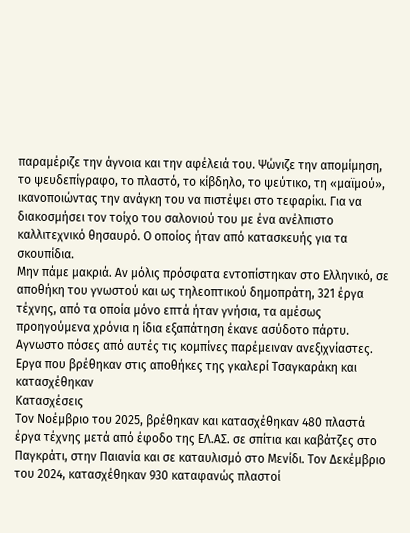παραμέριζε την άγνοια και την αφέλειά του. Ψώνιζε την απομίμηση, το ψευδεπίγραφο, το πλαστό, το κίβδηλο, το ψεύτικο, τη «μαϊμού», ικανοποιώντας την ανάγκη του να πιστέψει στο τεφαρίκι. Για να διακοσμήσει τον τοίχο του σαλονιού του με ένα ανέλπιστο καλλιτεχνικό θησαυρό. Ο οποίος ήταν από κατασκευής για τα σκουπίδια.
Μην πάμε μακριά. Αν μόλις πρόσφατα εντοπίστηκαν στο Ελληνικό, σε αποθήκη του γνωστού και ως τηλεοπτικού δημοπράτη, 321 έργα τέχνης, από τα οποία μόνο επτά ήταν γνήσια, τα αμέσως προηγούμενα χρόνια η ίδια εξαπάτηση έκανε ασύδοτο πάρτυ. Αγνωστο πόσες από αυτές τις κομπίνες παρέμειναν ανεξιχνίαστες.
Εργα που βρέθηκαν στις αποθήκες της γκαλερί Τσαγκαράκη και κατασχέθηκαν
Κατασχέσεις
Τον Νοέμβριο του 2025, βρέθηκαν και κατασχέθηκαν 480 πλαστά έργα τέχνης μετά από έφοδο της ΕΛ.ΑΣ. σε σπίτια και καβάτζες στο Παγκράτι, στην Παιανία και σε καταυλισμό στο Μενίδι. Τον Δεκέμβριο του 2024, κατασχέθηκαν 930 καταφανώς πλαστοί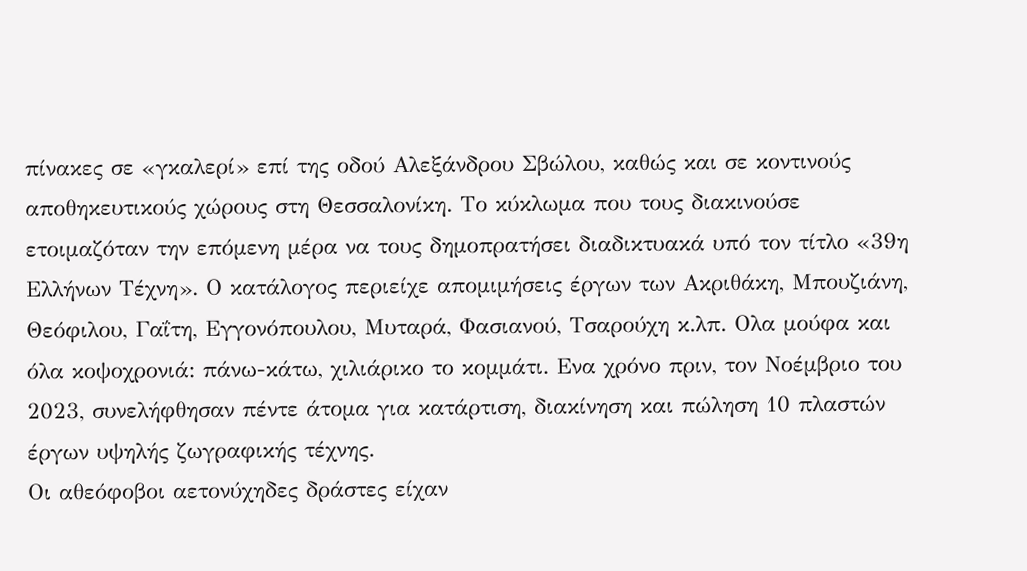πίνακες σε «γκαλερί» επί της οδού Αλεξάνδρου Σβώλου, καθώς και σε κοντινούς αποθηκευτικούς χώρους στη Θεσσαλονίκη. Το κύκλωμα που τους διακινούσε ετοιμαζόταν την επόμενη μέρα να τους δημοπρατήσει διαδικτυακά υπό τον τίτλο «39η Ελλήνων Τέχνη». Ο κατάλογος περιείχε απομιμήσεις έργων των Ακριθάκη, Μπουζιάνη, Θεόφιλου, Γαΐτη, Εγγονόπουλου, Μυταρά, Φασιανού, Τσαρούχη κ.λπ. Ολα μούφα και όλα κοψοχρονιά: πάνω-κάτω, χιλιάρικο το κομμάτι. Ενα χρόνο πριν, τον Νοέμβριο του 2023, συνελήφθησαν πέντε άτομα για κατάρτιση, διακίνηση και πώληση 10 πλαστών έργων υψηλής ζωγραφικής τέχνης.
Οι αθεόφοβοι αετονύχηδες δράστες είχαν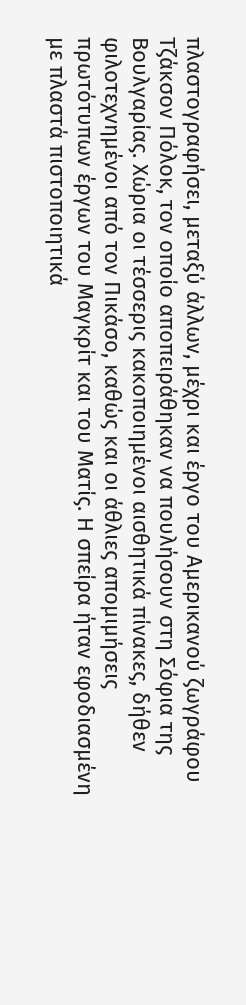πλαστογραφήσει, μεταξύ άλλων, μέχρι και έργο του Αμερικανού ζωγράφου Τζάκσον Πόλοκ, τον οποίο αποπειράθηκαν να πουλήσουν στη Σόφια της Βουλγαρίας. Χώρια οι τέσσερις κακοποιημένοι αισθητικά πίνακες, δήθεν φιλοτεχνημένοι από τον Πικάσο, καθώς και οι άθλιες απομιμήσεις πρωτότυπων έργων του Μαγκρίτ και του Ματίς. Η σπείρα ήταν εφοδιασμένη με πλαστά πιστοποιητικά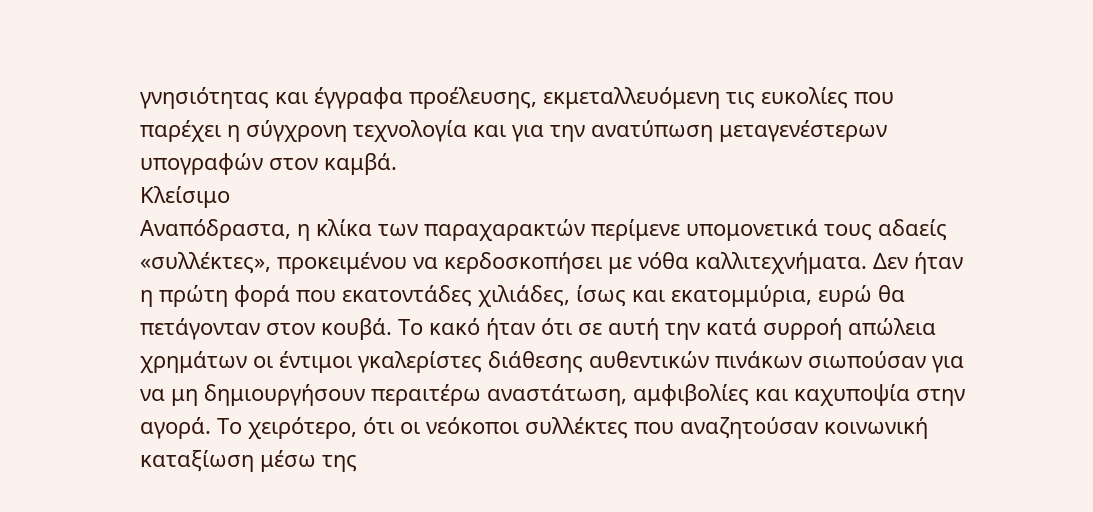γνησιότητας και έγγραφα προέλευσης, εκμεταλλευόμενη τις ευκολίες που παρέχει η σύγχρονη τεχνολογία και για την ανατύπωση μεταγενέστερων υπογραφών στον καμβά.
Κλείσιμο
Αναπόδραστα, η κλίκα των παραχαρακτών περίμενε υπομονετικά τους αδαείς «συλλέκτες», προκειμένου να κερδοσκοπήσει με νόθα καλλιτεχνήματα. Δεν ήταν η πρώτη φορά που εκατοντάδες χιλιάδες, ίσως και εκατομμύρια, ευρώ θα πετάγονταν στον κουβά. Το κακό ήταν ότι σε αυτή την κατά συρροή απώλεια χρημάτων οι έντιμοι γκαλερίστες διάθεσης αυθεντικών πινάκων σιωπούσαν για να μη δημιουργήσουν περαιτέρω αναστάτωση, αμφιβολίες και καχυποψία στην αγορά. Το χειρότερο, ότι οι νεόκοποι συλλέκτες που αναζητούσαν κοινωνική καταξίωση μέσω της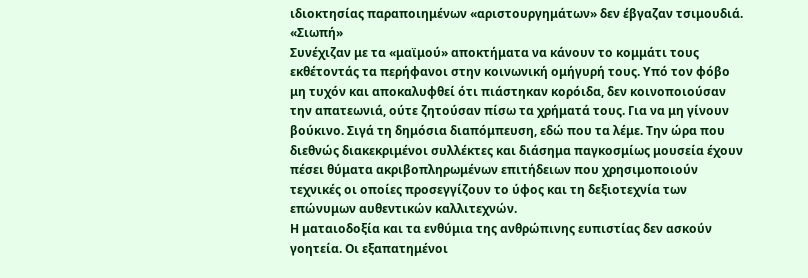ιδιοκτησίας παραποιημένων «αριστουργημάτων» δεν έβγαζαν τσιμουδιά.
«Σιωπή»
Συνέχιζαν με τα «μαϊμού» αποκτήματα να κάνουν το κομμάτι τους εκθέτοντάς τα περήφανοι στην κοινωνική ομήγυρή τους. Υπό τον φόβο μη τυχόν και αποκαλυφθεί ότι πιάστηκαν κορόιδα, δεν κοινοποιούσαν την απατεωνιά, ούτε ζητούσαν πίσω τα χρήματά τους. Για να μη γίνουν βούκινο. Σιγά τη δημόσια διαπόμπευση, εδώ που τα λέμε. Την ώρα που διεθνώς διακεκριμένοι συλλέκτες και διάσημα παγκοσμίως μουσεία έχουν πέσει θύματα ακριβοπληρωμένων επιτήδειων που χρησιμοποιούν τεχνικές οι οποίες προσεγγίζουν το ύφος και τη δεξιοτεχνία των επώνυμων αυθεντικών καλλιτεχνών.
Η ματαιοδοξία και τα ενθύμια της ανθρώπινης ευπιστίας δεν ασκούν γοητεία. Οι εξαπατημένοι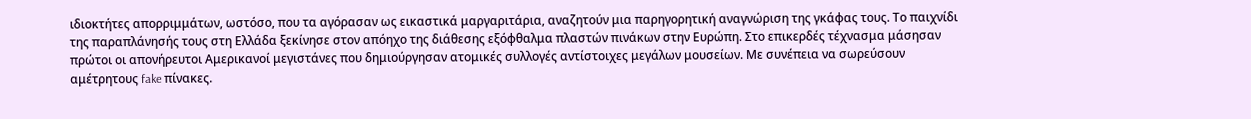ιδιοκτήτες απορριμμάτων, ωστόσο, που τα αγόρασαν ως εικαστικά μαργαριτάρια, αναζητούν μια παρηγορητική αναγνώριση της γκάφας τους. Το παιχνίδι της παραπλάνησής τους στη Ελλάδα ξεκίνησε στον απόηχο της διάθεσης εξόφθαλμα πλαστών πινάκων στην Ευρώπη. Στο επικερδές τέχνασμα μάσησαν πρώτοι οι απονήρευτοι Αμερικανοί μεγιστάνες που δημιούργησαν ατομικές συλλογές αντίστοιχες μεγάλων μουσείων. Με συνέπεια να σωρεύσουν αμέτρητους fake πίνακες.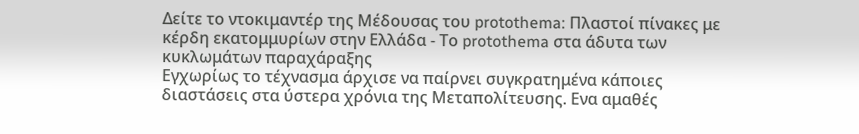Δείτε το ντοκιμαντέρ της Μέδουσας του protothema: Πλαστοί πίνακες με κέρδη εκατομμυρίων στην Ελλάδα - Το protothema στα άδυτα των κυκλωμάτων παραχάραξης
Εγχωρίως το τέχνασμα άρχισε να παίρνει συγκρατημένα κάποιες διαστάσεις στα ύστερα χρόνια της Μεταπολίτευσης. Ενα αμαθές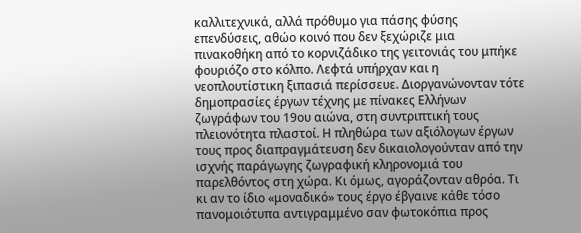καλλιτεχνικά, αλλά πρόθυμο για πάσης φύσης επενδύσεις, αθώο κοινό που δεν ξεχώριζε μια πινακοθήκη από το κορνιζάδικο της γειτονιάς του μπήκε φουριόζο στο κόλπο. Λεφτά υπήρχαν και η νεοπλουτίστικη ξιπασιά περίσσευε. Διοργανώνονταν τότε δημοπρασίες έργων τέχνης με πίνακες Ελλήνων ζωγράφων του 19ου αιώνα, στη συντριπτική τους πλειονότητα πλαστοί. Η πληθώρα των αξιόλογων έργων τους προς διαπραγμάτευση δεν δικαιολογούνταν από την ισχνής παράγωγης ζωγραφική κληρονομιά του παρελθόντος στη χώρα. Κι όμως, αγοράζονταν αθρόα. Τι κι αν το ίδιο «μοναδικό» τους έργο έβγαινε κάθε τόσο πανομοιότυπα αντιγραμμένο σαν φωτοκόπια προς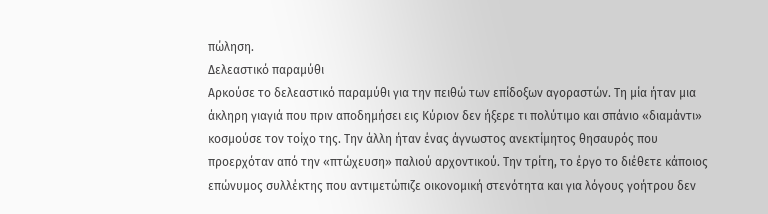πώληση.
Δελεαστικό παραμύθι
Αρκούσε το δελεαστικό παραμύθι για την πειθώ των επίδοξων αγοραστών. Τη μία ήταν μια άκληρη γιαγιά που πριν αποδημήσει εις Κύριον δεν ήξερε τι πολύτιμο και σπάνιο «διαμάντι» κοσμούσε τον τοίχο της. Την άλλη ήταν ένας άγνωστος ανεκτίμητος θησαυρός που προερχόταν από την «πτώχευση» παλιού αρχοντικού. Την τρίτη, το έργο το διέθετε κάποιος επώνυμος συλλέκτης που αντιμετώπιζε οικονομική στενότητα και για λόγους γοήτρου δεν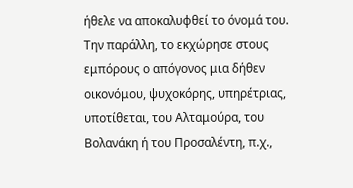ήθελε να αποκαλυφθεί το όνομά του. Την παράλλη, το εκχώρησε στους εμπόρους ο απόγονος μια δήθεν οικονόμου, ψυχοκόρης, υπηρέτριας, υποτίθεται, του Αλταμούρα, του Βολανάκη ή του Προσαλέντη, π.χ.,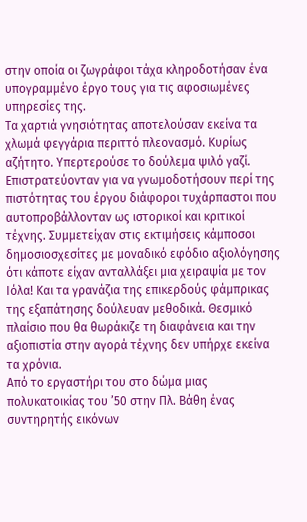στην οποία οι ζωγράφοι τάχα κληροδοτήσαν ένα υπογραμμένο έργο τους για τις αφοσιωμένες υπηρεσίες της.
Τα χαρτιά γνησιότητας αποτελούσαν εκείνα τα χλωμά φεγγάρια περιττό πλεονασμό. Κυρίως αζήτητο. Υπερτερούσε το δούλεμα ψιλό γαζί. Επιστρατεύονταν για να γνωμοδοτήσουν περί της πιστότητας του έργου διάφοροι τυχάρπαστοι που αυτοπροβάλλονταν ως ιστορικοί και κριτικοί τέχνης. Συμμετείχαν στις εκτιμήσεις κάμποσοι δημοσιοσχεσίτες με μοναδικό εφόδιο αξιολόγησης ότι κάποτε είχαν ανταλλάξει μια χειραψία με τον Ιόλα! Και τα γρανάζια της επικερδούς φάμπρικας της εξαπάτησης δούλευαν μεθοδικά. Θεσμικό πλαίσιο που θα θωράκιζε τη διαφάνεια και την αξιοπιστία στην αγορά τέχνης δεν υπήρχε εκείνα τα χρόνια.
Από το εργαστήρι του στο δώμα μιας πολυκατοικίας του ’50 στην Πλ. Βάθη ένας συντηρητής εικόνων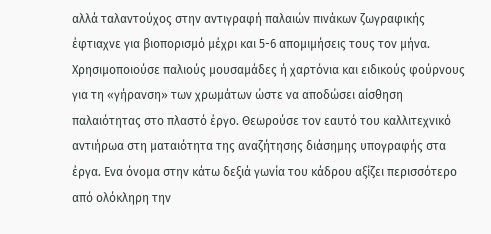αλλά ταλαντούχος στην αντιγραφή παλαιών πινάκων ζωγραφικής έφτιαχνε για βιοπορισμό μέχρι και 5-6 απομιμήσεις τους τον μήνα. Χρησιμοποιούσε παλιούς μουσαμάδες ή χαρτόνια και ειδικούς φούρνους για τη «γήρανση» των χρωμάτων ώστε να αποδώσει αίσθηση παλαιότητας στο πλαστό έργο. Θεωρούσε τον εαυτό του καλλιτεχνικό αντιήρωα στη ματαιότητα της αναζήτησης διάσημης υπογραφής στα έργα. Ενα όνομα στην κάτω δεξιά γωνία του κάδρου αξίζει περισσότερο από ολόκληρη την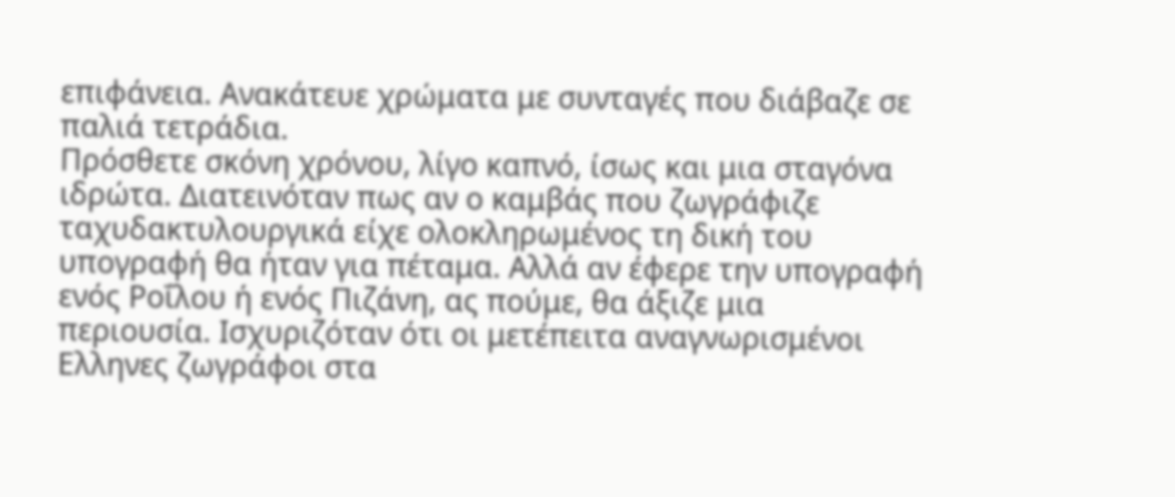επιφάνεια. Ανακάτευε χρώματα με συνταγές που διάβαζε σε παλιά τετράδια.
Πρόσθετε σκόνη χρόνου, λίγο καπνό, ίσως και μια σταγόνα ιδρώτα. Διατεινόταν πως αν ο καμβάς που ζωγράφιζε ταχυδακτυλουργικά είχε ολοκληρωμένος τη δική του υπογραφή θα ήταν για πέταμα. Αλλά αν έφερε την υπογραφή ενός Ροΐλου ή ενός Πιζάνη, ας πούμε, θα άξιζε μια περιουσία. Ισχυριζόταν ότι οι μετέπειτα αναγνωρισμένοι Ελληνες ζωγράφοι στα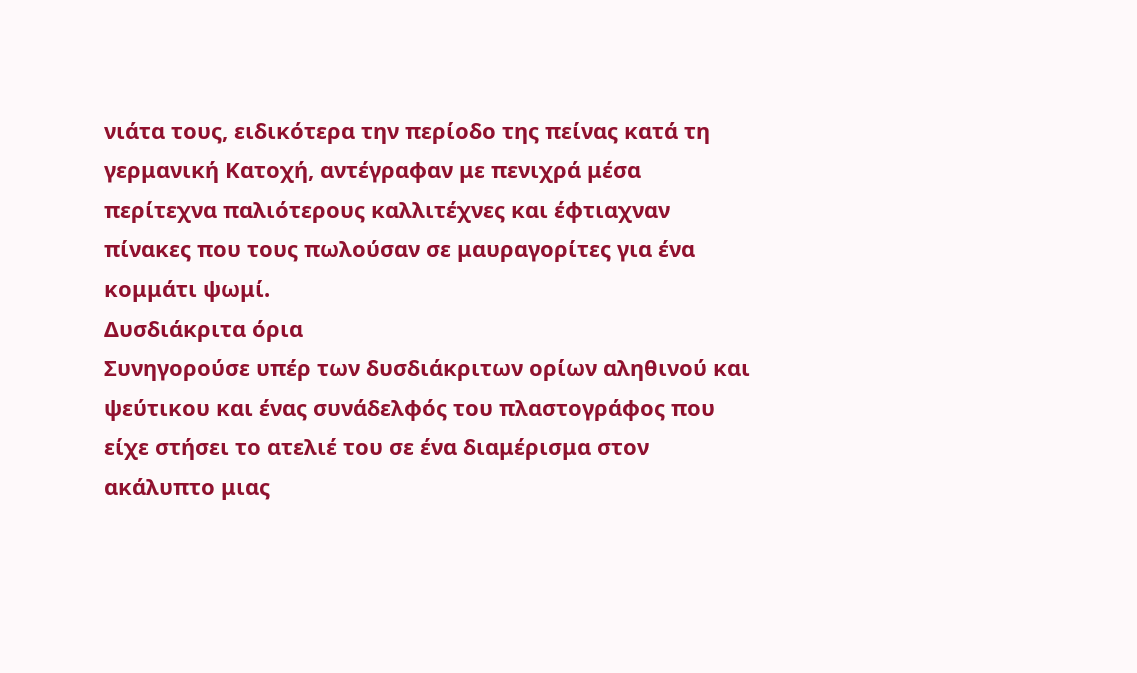νιάτα τους, ειδικότερα την περίοδο της πείνας κατά τη γερμανική Κατοχή, αντέγραφαν με πενιχρά μέσα περίτεχνα παλιότερους καλλιτέχνες και έφτιαχναν πίνακες που τους πωλούσαν σε μαυραγορίτες για ένα κομμάτι ψωμί.
Δυσδιάκριτα όρια
Συνηγορούσε υπέρ των δυσδιάκριτων ορίων αληθινού και ψεύτικου και ένας συνάδελφός του πλαστογράφος που είχε στήσει το ατελιέ του σε ένα διαμέρισμα στον ακάλυπτο μιας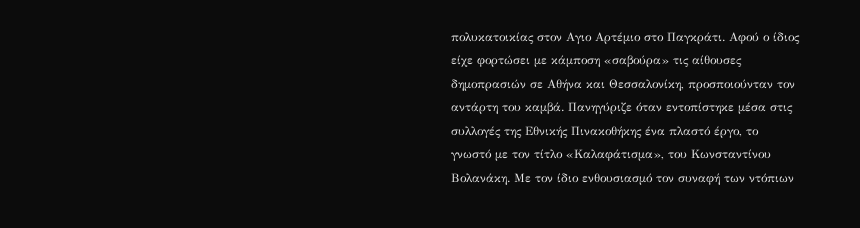πολυκατοικίας στον Αγιο Αρτέμιο στο Παγκράτι. Αφού ο ίδιος είχε φορτώσει με κάμποση «σαβούρα» τις αίθουσες δημοπρασιών σε Αθήνα και Θεσσαλονίκη, προσποιούνταν τον αντάρτη του καμβά. Πανηγύριζε όταν εντοπίστηκε μέσα στις συλλογές της Εθνικής Πινακοθήκης ένα πλαστό έργο, το γνωστό με τον τίτλο «Καλαφάτισμα», του Κωνσταντίνου Βολανάκη. Με τον ίδιο ενθουσιασμό τον συναφή των ντόπιων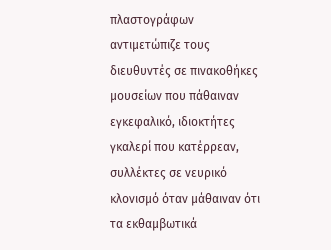πλαστογράφων αντιμετώπιζε τους διευθυντές σε πινακοθήκες μουσείων που πάθαιναν εγκεφαλικό, ιδιοκτήτες γκαλερί που κατέρρεαν, συλλέκτες σε νευρικό κλονισμό όταν μάθαιναν ότι τα εκθαμβωτικά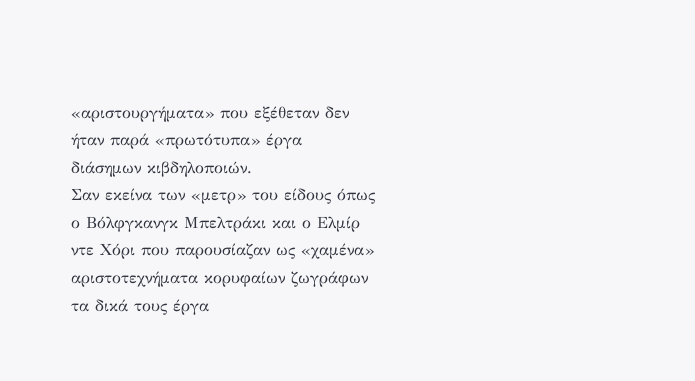«αριστουργήματα» που εξέθεταν δεν ήταν παρά «πρωτότυπα» έργα διάσημων κιβδηλοποιών.
Σαν εκείνα των «μετρ» του είδους όπως ο Βόλφγκανγκ Μπελτράκι και ο Ελμίρ ντε Χόρι που παρουσίαζαν ως «χαμένα» αριστοτεχνήματα κορυφαίων ζωγράφων τα δικά τους έργα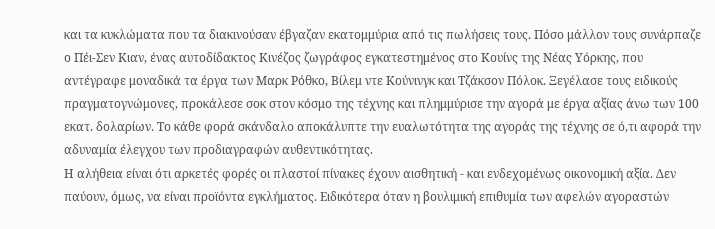και τα κυκλώματα που τα διακινούσαν έβγαζαν εκατομμύρια από τις πωλήσεις τους. Πόσο μάλλον τους συνάρπαζε ο Πέι-Σεν Κιαν, ένας αυτοδίδακτος Κινέζος ζωγράφος εγκατεστημένος στο Κουίνς της Νέας Υόρκης, που αντέγραφε μοναδικά τα έργα των Μαρκ Ρόθκο, Βίλεμ ντε Κούνινγκ και Τζάκσον Πόλοκ. Ξεγέλασε τους ειδικούς πραγματογνώμονες, προκάλεσε σοκ στον κόσμο της τέχνης και πλημμύρισε την αγορά με έργα αξίας άνω των 100 εκατ. δολαρίων. Το κάθε φορά σκάνδαλο αποκάλυπτε την ευαλωτότητα της αγοράς της τέχνης σε ό,τι αφορά την αδυναμία έλεγχου των προδιαγραφών αυθεντικότητας.
Η αλήθεια είναι ότι αρκετές φορές οι πλαστοί πίνακες έχουν αισθητική - και ενδεχομένως οικονομική αξία. Δεν παύουν, όμως, να είναι προϊόντα εγκλήματος. Ειδικότερα όταν η βουλιμική επιθυμία των αφελών αγοραστών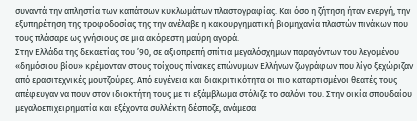συναντά την απληστία των καπάτσων κυκλωμάτων πλαστογραφίας. Και όσο η ζήτηση ήταν ενεργή, την εξυπηρέτηση της τροφοδοσίας της την ανέλαβε η κακουργηματική βιομηχανία πλαστών πινάκων που τους πλάσαρε ως γνήσιους σε μια ακόρεστη μαύρη αγορά.
Στην Ελλάδα της δεκαετίας του ’90, σε αξιοπρεπή σπίτια μεγαλόσχημων παραγόντων του λεγομένου «δημόσιου βίου» κρέμονταν στους τοίχους πίνακες επώνυμων Ελλήνων ζωγράφων που λίγο ξεχώριζαν από ερασιτεχνικές μουτζούρες. Από ευγένεια και διακριτικότητα οι πιο καταρτισμένοι θεατές τους απέφευγαν να πουν στον ιδιοκτήτη τους με τι εξάμβλωμα στόλιζε το σαλόνι του. Στην οικία σπουδαίου μεγαλοεπιχειρηματία και εξέχοντα συλλέκτη δέσποζε, ανάμεσα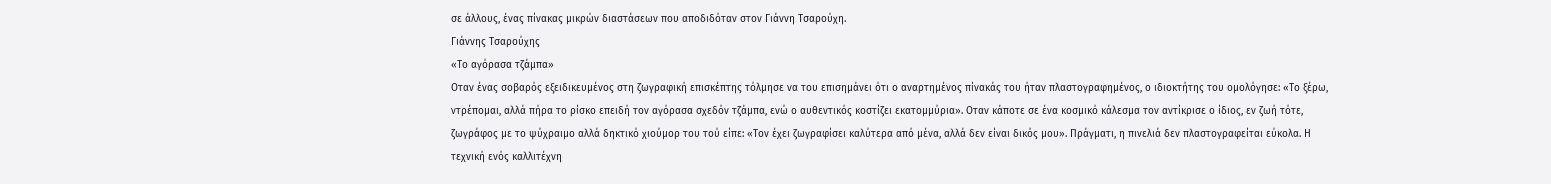σε άλλους, ένας πίνακας μικρών διαστάσεων που αποδιδόταν στον Γιάννη Τσαρούχη.
Γιάννης Τσαρούχης
«Το αγόρασα τζάμπα»
Οταν ένας σοβαρός εξειδικευμένος στη ζωγραφική επισκέπτης τόλμησε να του επισημάνει ότι ο αναρτημένος πίνακάς του ήταν πλαστογραφημένος, ο ιδιοκτήτης του ομολόγησε: «Το ξέρω, ντρέπομαι, αλλά πήρα το ρίσκο επειδή τον αγόρασα σχεδόν τζάμπα, ενώ ο αυθεντικός κοστίζει εκατομμύρια». Οταν κάποτε σε ένα κοσμικό κάλεσμα τον αντίκρισε ο ίδιος, εν ζωή τότε, ζωγράφος με το ψύχραιμο αλλά δηκτικό χιούμορ του τού είπε: «Τον έχει ζωγραφίσει καλύτερα από μένα, αλλά δεν είναι δικός μου». Πράγματι, η πινελιά δεν πλαστογραφείται εύκολα. Η τεχνική ενός καλλιτέχνη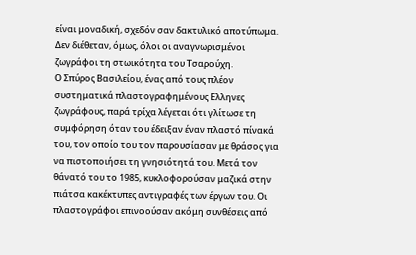είναι μοναδική, σχεδόν σαν δακτυλικό αποτύπωμα. Δεν διέθεταν, όμως, όλοι οι αναγνωρισμένοι ζωγράφοι τη στωικότητα του Τσαρούχη.
Ο Σπύρος Βασιλείου, ένας από τους πλέον συστηματικά πλαστογραφημένους Ελληνες ζωγράφους, παρά τρίχα λέγεται ότι γλίτωσε τη συμφόρηση όταν του έδειξαν έναν πλαστό πίνακά του, τον οποίο του τον παρουσίασαν με θράσος για να πιστοποιήσει τη γνησιότητά του. Μετά τον θάνατό του το 1985, κυκλοφορούσαν μαζικά στην πιάτσα κακέκτυπες αντιγραφές των έργων του. Οι πλαστογράφοι επινοούσαν ακόμη συνθέσεις από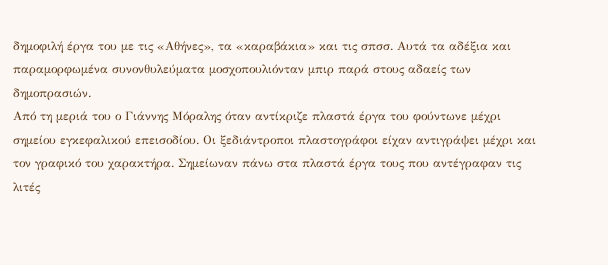δημοφιλή έργα του με τις «Αθήνες», τα «καραβάκια» και τις σπσσ. Αυτά τα αδέξια και παραμορφωμένα συνονθυλεύματα μοσχοπουλιόνταν μπιρ παρά στους αδαείς των δημοπρασιών.
Από τη μεριά του ο Γιάννης Μόραλης όταν αντίκριζε πλαστά έργα του φούντωνε μέχρι σημείου εγκεφαλικού επεισοδίου. Οι ξεδιάντροποι πλαστογράφοι είχαν αντιγράψει μέχρι και τον γραφικό του χαρακτήρα. Σημείωναν πάνω στα πλαστά έργα τους που αντέγραφαν τις λιτές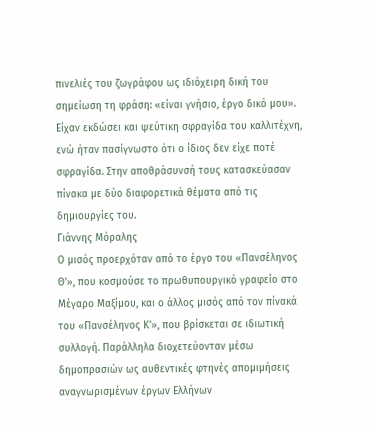πινελιές του ζωγράφου ως ιδιόχειρη δική του σημείωση τη φράση: «είναι γνήσιο, έργο δικό μου». Είχαν εκδώσει και ψεύτικη σφραγίδα του καλλιτέχνη, ενώ ήταν πασίγνωστο ότι ο ίδιος δεν είχε ποτέ σφραγίδα. Στην αποθράσυνσή τους κατασκεύασαν πίνακα με δύο διαφορετικά θέματα από τις δημιουργίες του.
Γιάννης Μόραλης
Ο μισός προερχόταν από το έργο του «Πανσέληνος Θ’», που κοσμούσε το πρωθυπουργικό γραφείο στο Μέγαρο Μαξίμου, και ο άλλος μισός από τον πίνακά του «Πανσέληνος Κ’», που βρίσκεται σε ιδιωτική συλλογή. Παράλληλα διοχετεύονταν μέσω δημοπρασιών ως αυθεντικές φτηνές απομιμήσεις αναγνωρισμένων έργων Ελλήνων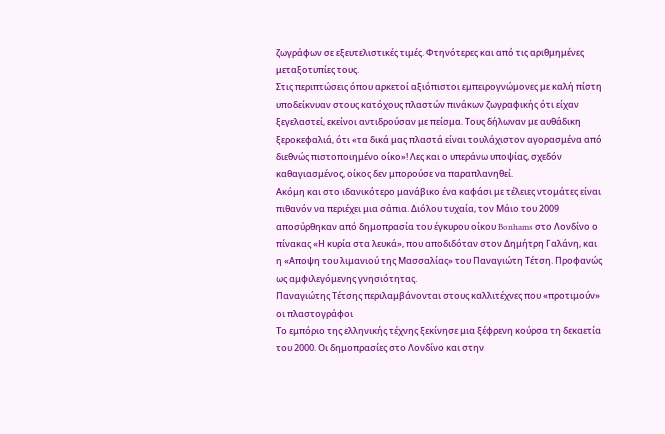ζωγράφων σε εξευτελιστικές τιμές. Φτηνότερες και από τις αριθμημένες μεταξοτυπίες τους.
Στις περιπτώσεις όπου αρκετοί αξιόπιστοι εμπειρογνώμονες με καλή πίστη υποδείκνυαν στους κατόχους πλαστών πινάκων ζωγραφικής ότι είχαν ξεγελαστεί, εκείνοι αντιδρούσαν με πείσμα. Τους δήλωναν με αυθάδικη ξεροκεφαλιά, ότι «τα δικά μας πλαστά είναι τουλάχιστον αγορασμένα από διεθνώς πιστοποιημένο οίκο»! Λες και ο υπεράνω υποψίας, σχεδόν καθαγιασμένος, οίκος δεν μπορούσε να παραπλανηθεί.
Ακόμη και στο ιδανικότερο μανάβικο ένα καφάσι με τέλειες ντομάτες είναι πιθανόν να περιέχει μια σάπια. Διόλου τυχαία, τον Μάιο του 2009 αποσύρθηκαν από δημοπρασία του έγκυρου οίκου Bonhams στο Λονδίνο ο πίνακας «Η κυρία στα λευκά», που αποδιδόταν στον Δημήτρη Γαλάνη, και η «Αποψη του λιμανιού της Μασσαλίας» του Παναγιώτη Τέτση. Προφανώς ως αμφιλεγόμενης γνησιότητας.
Παναγιώτης Τέτσης περιλαμβάνονται στους καλλιτέχνες που «προτιμούν» οι πλαστογράφοι
Το εμπόριο της ελληνικής τέχνης ξεκίνησε μια ξέφρενη κούρσα τη δεκαετία του 2000. Οι δημοπρασίες στο Λονδίνο και στην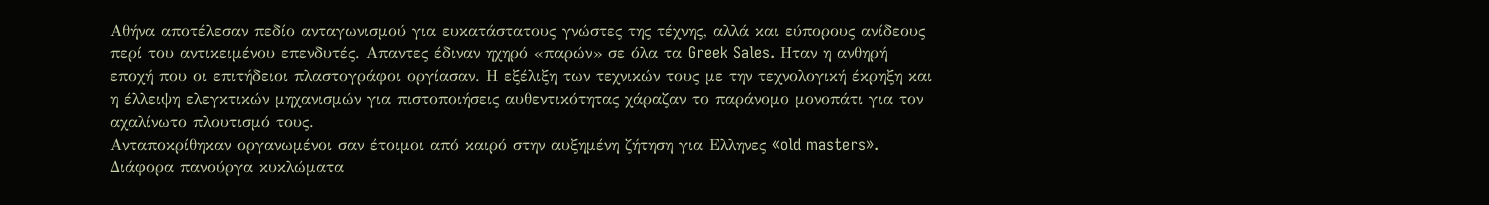Αθήνα αποτέλεσαν πεδίο ανταγωνισμού για ευκατάστατους γνώστες της τέχνης, αλλά και εύπορους ανίδεους περί του αντικειμένου επενδυτές. Απαντες έδιναν ηχηρό «παρών» σε όλα τα Greek Sales. Ηταν η ανθηρή εποχή που οι επιτήδειοι πλαστογράφοι οργίασαν. Η εξέλιξη των τεχνικών τους με την τεχνολογική έκρηξη και η έλλειψη ελεγκτικών μηχανισμών για πιστοποιήσεις αυθεντικότητας χάραζαν το παράνομο μονοπάτι για τον αχαλίνωτο πλουτισμό τους.
Ανταποκρίθηκαν οργανωμένοι σαν έτοιμοι από καιρό στην αυξημένη ζήτηση για Ελληνες «old masters». Διάφορα πανούργα κυκλώματα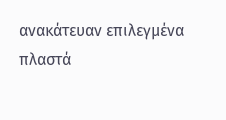ανακάτευαν επιλεγμένα πλαστά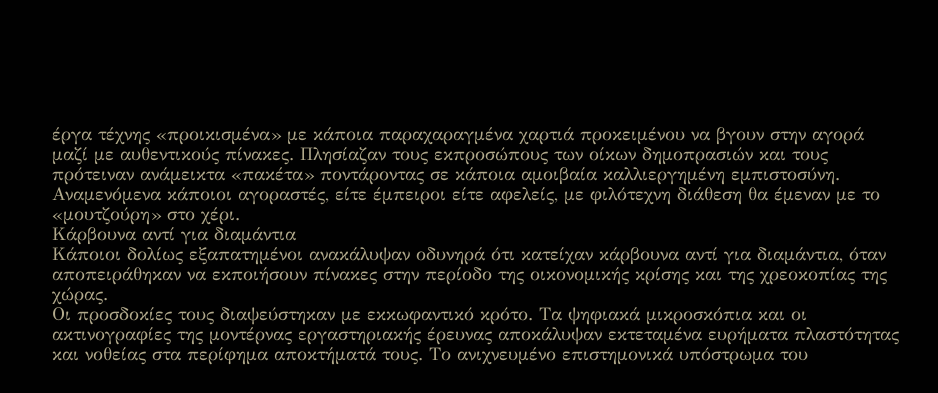έργα τέχνης «προικισμένα» με κάποια παραχαραγμένα χαρτιά προκειμένου να βγουν στην αγορά μαζί με αυθεντικούς πίνακες. Πλησίαζαν τους εκπροσώπους των οίκων δημοπρασιών και τους πρότειναν ανάμεικτα «πακέτα» ποντάροντας σε κάποια αμοιβαία καλλιεργημένη εμπιστοσύνη. Αναμενόμενα κάποιοι αγοραστές, είτε έμπειροι είτε αφελείς, με φιλότεχνη διάθεση θα έμεναν με το «μουτζούρη» στο χέρι.
Κάρβουνα αντί για διαμάντια
Κάποιοι δολίως εξαπατημένοι ανακάλυψαν οδυνηρά ότι κατείχαν κάρβουνα αντί για διαμάντια, όταν αποπειράθηκαν να εκποιήσουν πίνακες στην περίοδο της οικονομικής κρίσης και της χρεοκοπίας της χώρας.
Οι προσδοκίες τους διαψεύστηκαν με εκκωφαντικό κρότο. Τα ψηφιακά μικροσκόπια και οι ακτινογραφίες της μοντέρνας εργαστηριακής έρευνας αποκάλυψαν εκτεταμένα ευρήματα πλαστότητας και νοθείας στα περίφημα αποκτήματά τους. Το ανιχνευμένο επιστημονικά υπόστρωμα του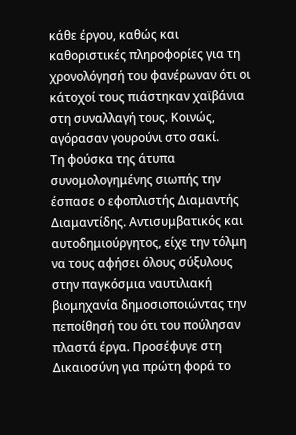κάθε έργου, καθώς και καθοριστικές πληροφορίες για τη χρονολόγησή του φανέρωναν ότι οι κάτοχοί τους πιάστηκαν χαϊβάνια στη συναλλαγή τους. Κοινώς, αγόρασαν γουρούνι στο σακί.
Τη φούσκα της άτυπα συνομολογημένης σιωπής την έσπασε ο εφοπλιστής Διαμαντής Διαμαντίδης. Αντισυμβατικός και αυτοδημιούργητος, είχε την τόλμη να τους αφήσει όλους σύξυλους στην παγκόσμια ναυτιλιακή βιομηχανία δημοσιοποιώντας την πεποίθησή του ότι του πούλησαν πλαστά έργα. Προσέφυγε στη Δικαιοσύνη για πρώτη φορά το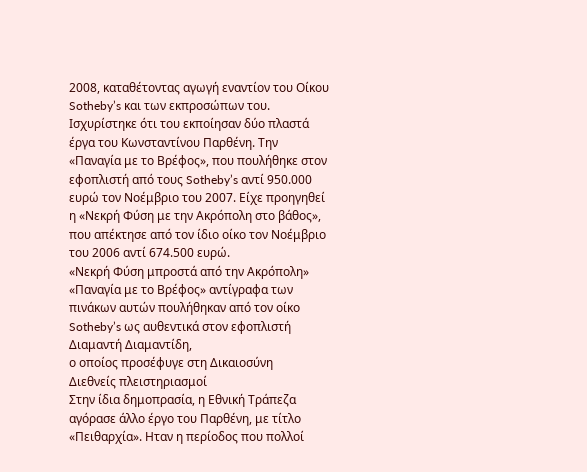2008, καταθέτοντας αγωγή εναντίον του Οίκου Sotheby’s και των εκπροσώπων του. Ισχυρίστηκε ότι του εκποίησαν δύο πλαστά έργα του Κωνσταντίνου Παρθένη. Την «Παναγία με το Βρέφος», που πουλήθηκε στον εφοπλιστή από τους Sotheby’s αντί 950.000 ευρώ τον Νοέμβριο του 2007. Είχε προηγηθεί η «Νεκρή Φύση με την Ακρόπολη στο βάθος», που απέκτησε από τον ίδιο οίκο τον Νοέμβριο του 2006 αντί 674.500 ευρώ.
«Νεκρή Φύση μπροστά από την Ακρόπολη»
«Παναγία με το Βρέφος» αντίγραφα των πινάκων αυτών πουλήθηκαν από τον οίκο Sotheby’s ως αυθεντικά στον εφοπλιστή Διαμαντή Διαμαντίδη,
ο οποίος προσέφυγε στη Δικαιοσύνη
Διεθνείς πλειστηριασμοί
Στην ίδια δημοπρασία, η Εθνική Τράπεζα αγόρασε άλλο έργο του Παρθένη, με τίτλο «Πειθαρχία». Ηταν η περίοδος που πολλοί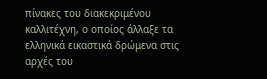πίνακες του διακεκριμένου καλλιτέχνη, ο οποίος άλλαξε τα ελληνικά εικαστικά δρώμενα στις αρχές του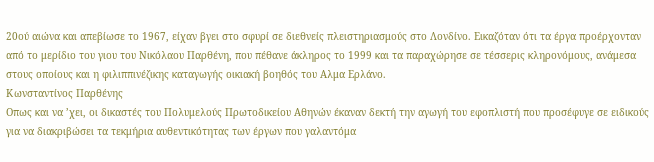20ού αιώνα και απεβίωσε το 1967, είχαν βγει στο σφυρί σε διεθνείς πλειστηριασμούς στο Λονδίνο. Εικαζόταν ότι τα έργα προέρχονταν από το μερίδιο του γιου του Νικόλαου Παρθένη, που πέθανε άκληρος το 1999 και τα παραχώρησε σε τέσσερις κληρονόμους, ανάμεσα στους οποίους και η φιλιππινέζικης καταγωγής οικιακή βοηθός του Αλμα Ερλάνο.
Κωνσταντίνος Παρθένης
Οπως και να ’χει, οι δικαστές του Πολυμελούς Πρωτοδικείου Αθηνών έκαναν δεκτή την αγωγή του εφοπλιστή που προσέφυγε σε ειδικούς για να διακριβώσει τα τεκμήρια αυθεντικότητας των έργων που γαλαντόμα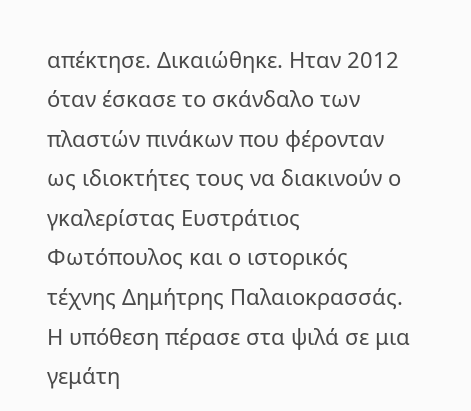απέκτησε. Δικαιώθηκε. Ηταν 2012 όταν έσκασε το σκάνδαλο των πλαστών πινάκων που φέρονταν ως ιδιοκτήτες τους να διακινούν ο γκαλερίστας Ευστράτιος Φωτόπουλος και ο ιστορικός τέχνης Δημήτρης Παλαιοκρασσάς. Η υπόθεση πέρασε στα ψιλά σε μια γεμάτη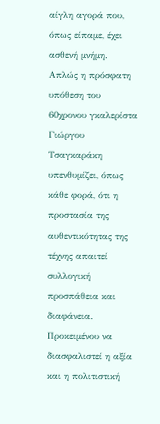αίγλη αγορά που, όπως είπαμε, έχει ασθενή μνήμη.
Απλώς η πρόσφατη υπόθεση του 60χρονου γκαλερίστα Γιώργου Τσαγκαράκη υπενθυμίζει, όπως κάθε φορά, ότι η προστασία της αυθεντικότητας της τέχνης απαιτεί συλλογική προσπάθεια και διαφάνεια. Προκειμένου να διασφαλιστεί η αξία και η πολιτιστική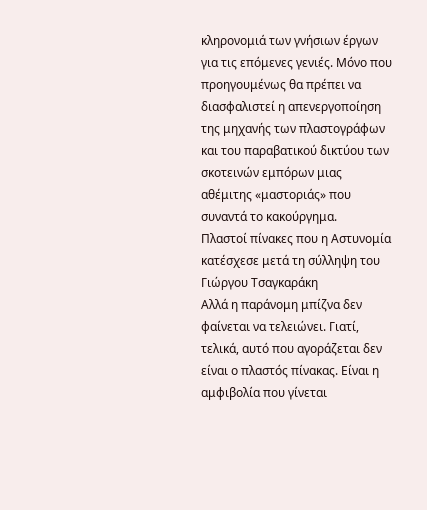κληρονομιά των γνήσιων έργων για τις επόμενες γενιές. Μόνο που προηγουμένως θα πρέπει να διασφαλιστεί η απενεργοποίηση της μηχανής των πλαστογράφων και του παραβατικού δικτύου των σκοτεινών εμπόρων μιας αθέμιτης «μαστοριάς» που συναντά το κακούργημα.
Πλαστοί πίνακες που η Αστυνομία κατέσχεσε μετά τη σύλληψη του Γιώργου Τσαγκαράκη
Αλλά η παράνομη μπίζνα δεν φαίνεται να τελειώνει. Γιατί, τελικά, αυτό που αγοράζεται δεν είναι ο πλαστός πίνακας. Είναι η αμφιβολία που γίνεται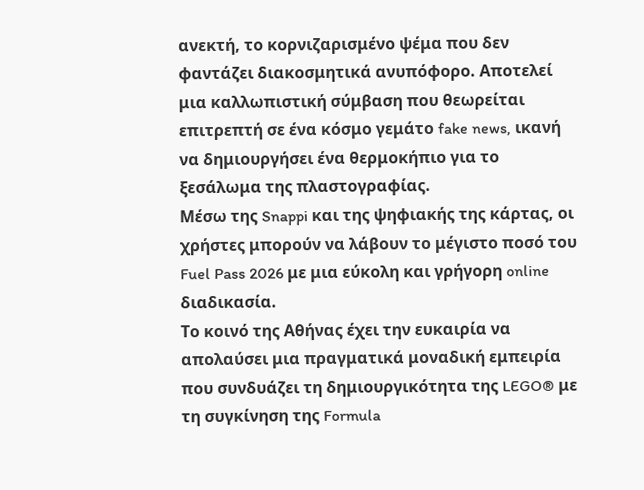ανεκτή, το κορνιζαρισμένο ψέμα που δεν φαντάζει διακοσμητικά ανυπόφορο. Αποτελεί μια καλλωπιστική σύμβαση που θεωρείται επιτρεπτή σε ένα κόσμο γεμάτο fake news, ικανή να δημιουργήσει ένα θερμοκήπιο για το ξεσάλωμα της πλαστογραφίας.
Μέσω της Snappi και της ψηφιακής της κάρτας, οι χρήστες μπορούν να λάβουν το μέγιστο ποσό του Fuel Pass 2026 με μια εύκολη και γρήγορη online διαδικασία.
Το κοινό της Αθήνας έχει την ευκαιρία να απολαύσει μια πραγματικά μοναδική εμπειρία που συνδυάζει τη δημιουργικότητα της LEGO® με τη συγκίνηση της Formula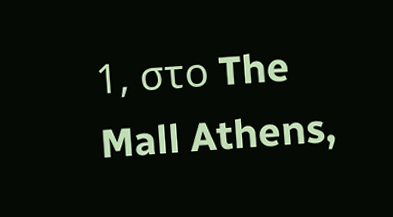1, στο The Mall Athens,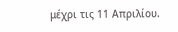μέχρι τις 11 Απριλίου.